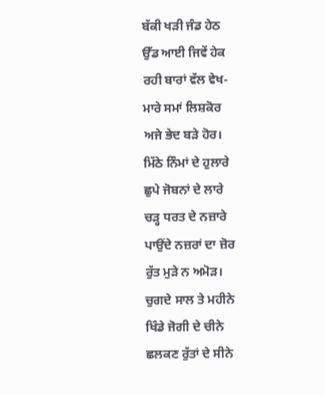ਬੱਕੀ ਖੜੀ ਜੰਡ ਹੇਠ
ਉੱਡ ਆਈ ਜਿਵੇਂ ਹੇਕ
ਰਹੀ ਬਾਰਾਂ ਵੱਲ ਵੇਖ-
ਮਾਰੇ ਸਮਾਂ ਲਿਸ਼ਕੋਰ
ਅਜੇ ਭੇਦ ਬੜੇ ਹੋਰ।
ਮਿੱਠੇ ਨਿੰਮਾਂ ਦੇ ਹੁਲਾਰੇ
ਛੁਪੇ ਜੋਬਨਾਂ ਦੇ ਲਾਰੇ
ਚੜ੍ਹ ਧਰਤ ਦੇ ਨਜ਼ਾਰੇ
ਪਾਉਂਦੇ ਨਜ਼ਰਾਂ ਦਾ ਜ਼ੋਰ
ਰੁੱਤ ਮੁੜੇ ਨ ਅਮੋੜ।
ਚੁਗਦੇ ਸਾਲ ਤੇ ਮਹੀਨੇ
ਖਿੰਡੇ ਜੋਗੀ ਦੇ ਚੀਨੇ
ਛਲਕਣ ਰੁੱਤਾਂ ਦੇ ਸੀਨੇ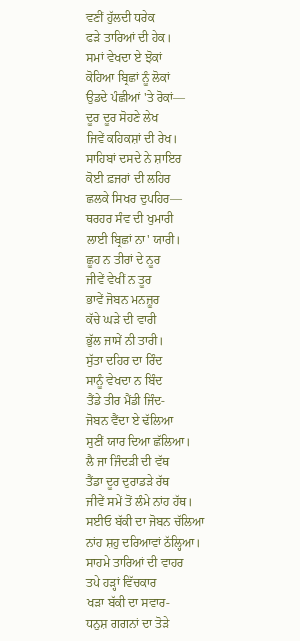ਵਣੀਂ ਹੁੱਲਦੀ ਧਰੇਕ
ਫੜੇ ਤਾਰਿਆਂ ਦੀ ਹੇਕ।
ਸਮਾਂ ਵੇਖਦਾ ਏ ਝੋਕਾਂ
ਕੋਹਿਆ ਬ੍ਰਿਛਾਂ ਨੂੰ ਲੋਕਾਂ
ਉਡਦੇ ਪੰਛੀਆਂ 'ਤੇ ਰੋਕਾਂ—
ਦੂਰ ਦੂਰ ਸੋਹਣੇ ਲੇਖ
ਜਿਵੇਂ ਕਹਿਕਸ਼ਾਂ ਦੀ ਰੇਖ।
ਸਾਹਿਬਾਂ ਦਸਦੇ ਨੇ ਸ਼ਾਇਰ
ਕੋਈ ਫ਼ਜਰਾਂ ਦੀ ਲਹਿਰ
ਛਲਕੇ ਸਿਖਰ ਦੁਪਹਿਰ—
ਥਰਹਰ ਸੰਵ ਦੀ ਖੁਮਾਰੀ
ਲਾਈ ਬ੍ਰਿਛਾਂ ਨਾ' ਯਾਰੀ।
ਛੂਹ ਨ ਤੀਰਾਂ ਦੇ ਨੂਰ
ਜੀਵੇਂ ਵੇਖੀਂ ਨ ਤੂਰ
ਭਾਵੇਂ ਜੋਬਨ ਮਨਜ਼ੂਰ
ਕੱਚੇ ਘੜੇ ਦੀ ਵਾਰੀ
ਭੁੱਲ ਜਾਸੇਂ ਨੀ ਤਾਰੀ।
ਸੁੱਤਾ ਦਹਿਰ ਦਾ ਰਿੰਦ
ਸਾਨੂੰ ਵੇਖਦਾ ਨ ਬਿੰਦ
ਤੈਂਡੇ ਤੀਰ ਮੈਂਡੀ ਜਿੰਦ-
ਜੋਬਨ ਵੈਂਦਾ ਏ ਢੱਲਿਆ
ਸੁਣੀਂ ਯਾਰ ਦਿਆ ਛੱਲਿਆ।
ਲੈ ਜਾ ਜਿੰਦੜੀ ਦੀ ਵੱਥ
ਤੈਂਡਾ ਦੂਰ ਦੁਰਾਡੜੇ ਰੱਥ
ਜੀਵੇਂ ਸਮੇਂ ਤੋਂ ਲੰਮੇ ਨਾਂਹ ਹੱਥ।
ਸਈਓ ਬੱਕੀ ਦਾ ਜੋਬਨ ਚੱਲਿਆ
ਨਾਂਹ ਸ਼ਹੁ ਦਰਿਆਵਾਂ ਠੱਲ੍ਹਿਆ।
ਸਾਹਮੇ ਤਾਰਿਆਂ ਦੀ ਵਾਹਰ
ਤਪੇ ਹੜ੍ਹਾਂ ਵਿੱਚਕਾਰ
ਖੜਾ ਬੱਕੀ ਦਾ ਸਵਾਰ-
ਧਨੁਸ਼ ਗਗਨਾਂ ਦਾ ਤੋੜੇ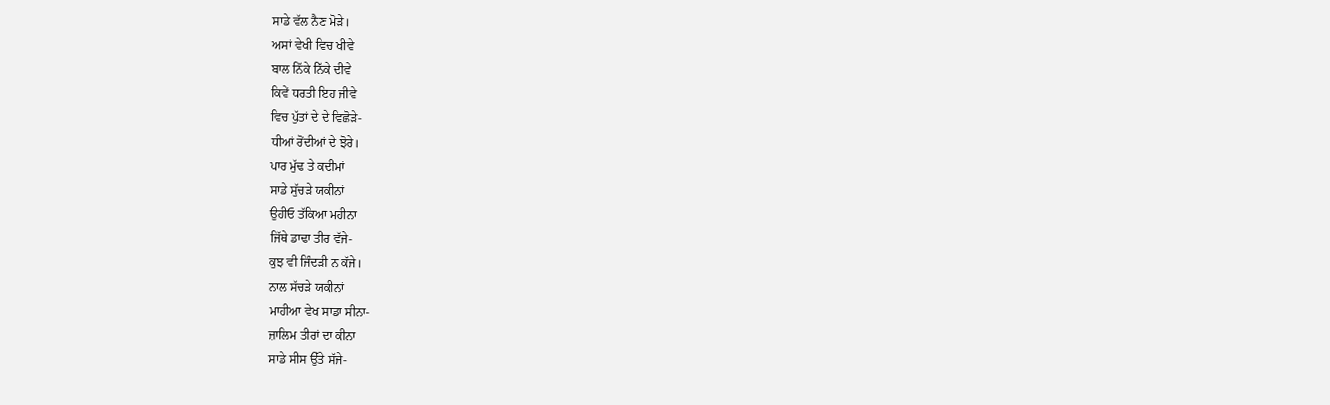ਸਾਡੇ ਵੱਲ ਨੈਣ ਮੋੜੇ।
ਅਸਾਂ ਵੇਖੀ ਵਿਚ ਖੀਵੇ
ਬਾਲ ਨਿੱਕੇ ਨਿੱਕੇ ਦੀਵੇ
ਕਿਵੇਂ ਧਰਤੀ ਇਹ ਜੀਵੇ
ਵਿਚ ਪੁੱਤਾਂ ਦੇ ਦੇ ਵਿਛੋੜੇ-
ਧੀਆਂ ਰੋਂਦੀਆਂ ਦੇ ਝੋਰੇ।
ਪਾਰ ਮੁੱਢ ਤੇ ਕਦੀਮਾਂ
ਸਾਡੇ ਸੁੱਚੜੇ ਯਕੀਨਾਂ
ਉਹੀਓ ਤੱਕਿਆ ਮਹੀਨਾ
ਜਿੱਥੇ ਡਾਢਾ ਤੀਰ ਵੱਜੇ-
ਕੁਝ ਵੀ ਜਿੰਦੜੀ ਨ ਕੱਜੇ।
ਨਾਲ ਸੱਚੜੇ ਯਕੀਨਾਂ
ਮਾਹੀਆ ਵੇਖ ਸਾਡਾ ਸੀਨਾ-
ਜ਼ਾਲਿਮ ਤੀਰਾਂ ਦਾ ਕੀਨਾ
ਸਾਡੇ ਸੀਸ ਉੱਤੇ ਸੱਜੇ-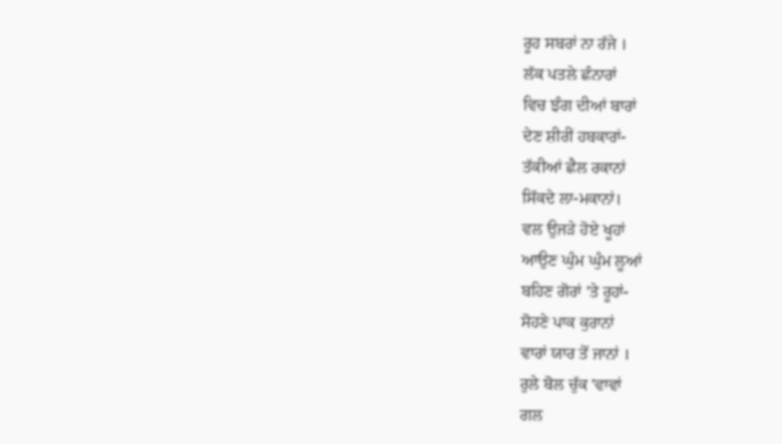ਰੂਹ ਸਬਰਾਂ ਨਾ ਰੱਜੇ ।
ਲੱਕ ਪਤਲੇ ਛੰਨਾਰਾਂ
ਵਿਚ ਝੰਗ ਦੀਆਂ ਬਾਰਾਂ
ਦੇਣ ਸ਼ੀਰੀਂ ਹਬਕਾਰਾਂ-
ਤੱਕੀਆਂ ਛੈਲ ਰਕਾਨਾਂ
ਸਿੱਕਦੇ ਲਾ-ਮਕਾਨਾਂ।
ਵਲ ਉਜੜੇ ਹੋਏ ਖੂਹਾਂ
ਆਉਣ ਘੁੰਮ ਘੁੰਮ ਲੂਆਂ
ਬਹਿਣ ਗੋਰਾਂ 'ਤੇ ਰੂਹਾਂ-
ਸੋਹਣੇ ਪਾਕ ਕੁਰਾਨਾਂ
ਵਾਰਾਂ ਯਾਰ ਤੋਂ ਜਾਨਾਂ ।
ਰੁਲੇ ਬੋਲ ਚੁੱਕ 'ਵਾਵਾਂ
ਗਲ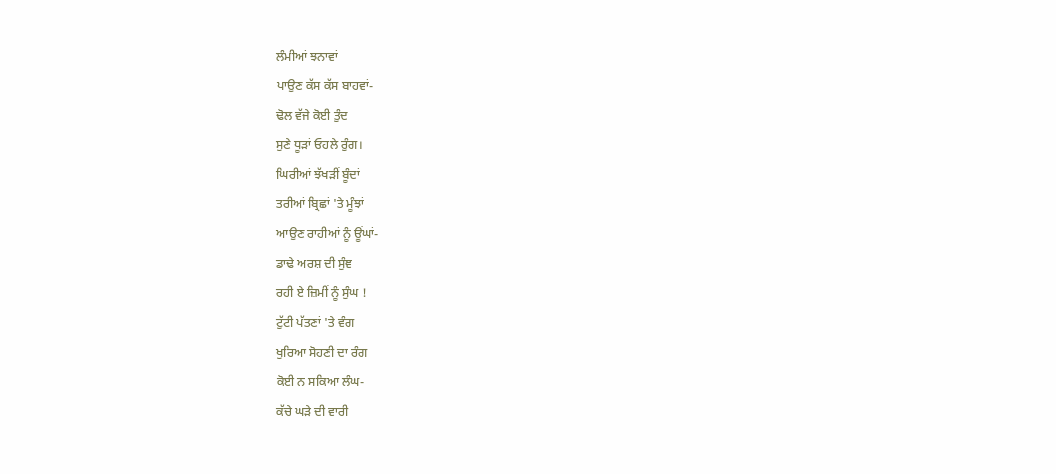ਲੰਮੀਆਂ ਝਨਾਵਾਂ
ਪਾਉਣ ਕੱਸ ਕੱਸ ਬਾਹਵਾਂ-
ਢੋਲ ਵੱਜੇ ਕੋਈ ਤੁੰਦ
ਸੁਣੇ ਧੂੜਾਂ ਓਹਲੇ ਰੁੰਗ।
ਘਿਰੀਆਂ ਝੱਖੜੀਂ ਬੂੰਦਾਂ
ਤਰੀਆਂ ਬ੍ਰਿਛਾਂ 'ਤੇ ਮੂੰਝਾਂ
ਆਉਣ ਰਾਹੀਆਂ ਨੂੰ ਊਂਘਾਂ-
ਡਾਢੇ ਅਰਸ਼ ਦੀ ਸੁੰਞ
ਰਹੀ ਏ ਜ਼ਿਮੀਂ ਨੂੰ ਸੁੰਘ !
ਟੁੱਟੀ ਪੱਤਣਾਂ 'ਤੇ ਵੰਗ
ਖੁਰਿਆ ਸੋਹਣੀ ਦਾ ਰੰਗ
ਕੋਈ ਨ ਸਕਿਆ ਲੰਘ-
ਕੱਚੇ ਘੜੇ ਦੀ ਵਾਰੀ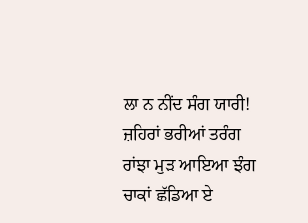ਲਾ ਨ ਨੀਂਦ ਸੰਗ ਯਾਰੀ!
ਜ਼ਹਿਰਾਂ ਭਰੀਆਂ ਤਰੰਗ
ਰਾਂਝਾ ਮੁੜ ਆਇਆ ਝੰਗ
ਚਾਕਾਂ ਛੱਡਿਆ ਏ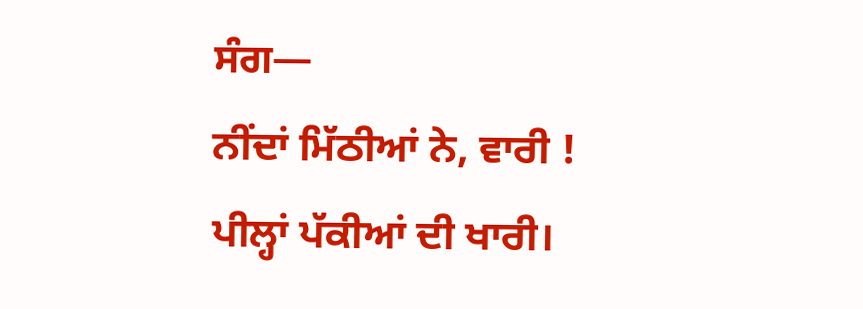ਸੰਗ—
ਨੀਂਦਾਂ ਮਿੱਠੀਆਂ ਨੇ, ਵਾਰੀ !
ਪੀਲ੍ਹਾਂ ਪੱਕੀਆਂ ਦੀ ਖਾਰੀ।